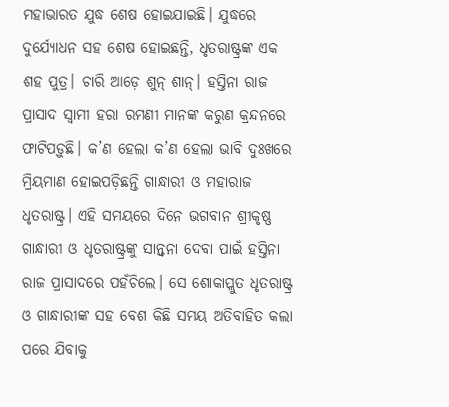ମହାଭାରତ ଯୁଦ୍ଧ ଶେଷ ହୋଇଯାଇଛି। ଯୁଦ୍ଧରେ ଦୁର୍ଯ୍ୟୋଧନ ସହ ଶେଷ ହୋଇଛନ୍ତି, ଧୃତରାଷ୍ଟ୍ରଙ୍କ ଏକ ଶହ ପୁତ୍ର। ଚାରି ଆଡ଼େ ଶୁନ୍ ଶାନ୍। ହସ୍ତିନା ରାଜ ପ୍ରାସାଦ ସ୍ଵାମୀ ହରା ରମଣୀ ମାନଙ୍କ କରୁଣ କ୍ରନ୍ଦନରେ ଫାଟିପଡ଼ୁଛି। କ’ଣ ହେଲା କ’ଣ ହେଲା ଭାବି ଦୁଃଖରେ ମ୍ରିୟମାଣ ହୋଇପଡ଼ିଛନ୍ତି ଗାନ୍ଧାରୀ ଓ ମହାରାଜ ଧୃତରାଷ୍ଟ୍ର। ଏହି ସମୟରେ ଦିନେ ଭଗବାନ ଶ୍ରୀକୃଷ୍ଣ ଗାନ୍ଧାରୀ ଓ ଧୃତରାଷ୍ଟ୍ରଙ୍କୁ ସାନ୍ତ୍ଵନା ଦେବା ପାଇଁ ହସ୍ତିନା ରାଜ ପ୍ରାସାଦରେ ପହଁଚିଲେ। ସେ ଶୋକାପ୍ଲୁତ ଧୃତରାଷ୍ଟ୍ର ଓ ଗାନ୍ଧାରୀଙ୍କ ସହ ବେଶ କିଛି ସମୟ ଅତିବାହିତ କଲା ପରେ ଯିବାକୁ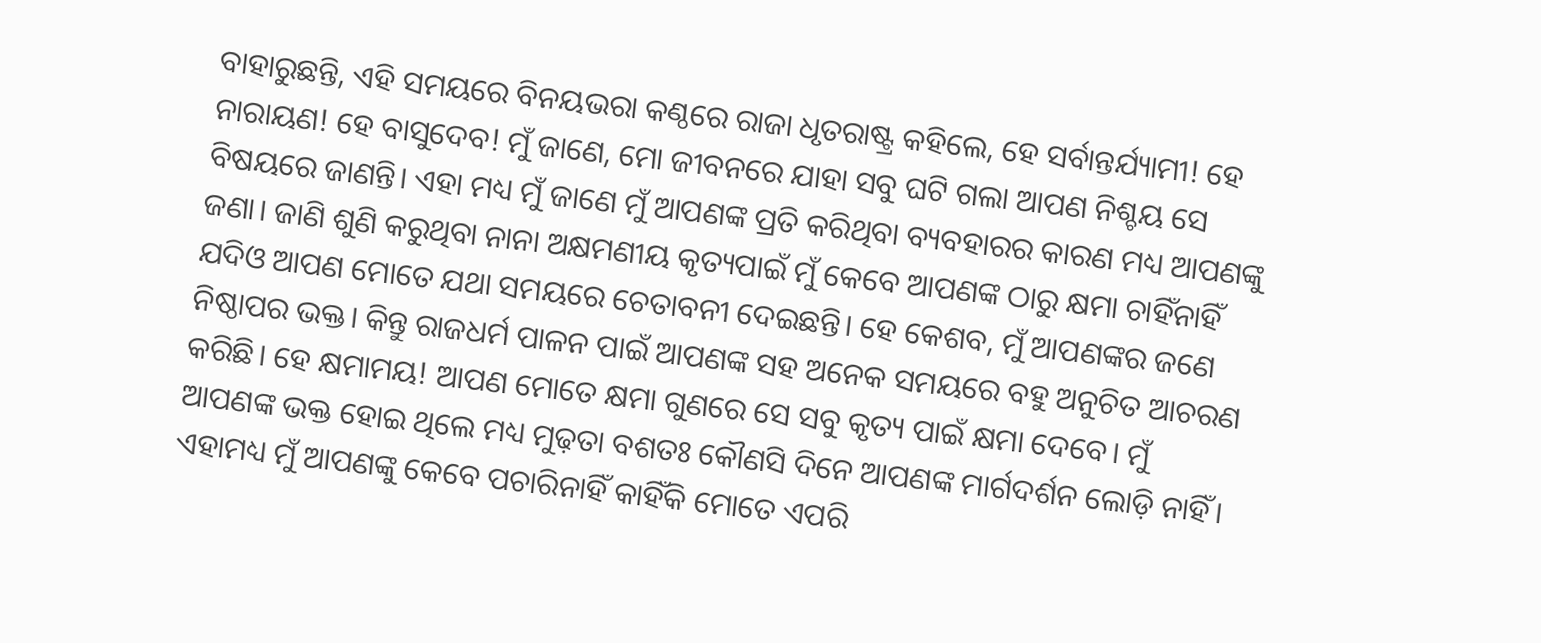ବାହାରୁଛନ୍ତି, ଏହି ସମୟରେ ବିନୟଭରା କଣ୍ଠରେ ରାଜା ଧୃତରାଷ୍ଟ୍ର କହିଲେ, ହେ ସର୍ବାନ୍ତର୍ଯ୍ୟାମୀ! ହେ ନାରାୟଣ! ହେ ବାସୁଦେବ! ମୁଁ ଜାଣେ, ମୋ ଜୀବନରେ ଯାହା ସବୁ ଘଟି ଗଲା ଆପଣ ନିଶ୍ଚୟ ସେ ବିଷୟରେ ଜାଣନ୍ତି। ଏହା ମଧ୍ୟ ମୁଁ ଜାଣେ ମୁଁ ଆପଣଙ୍କ ପ୍ରତି କରିଥିବା ବ୍ୟବହାରର କାରଣ ମଧ୍ୟ ଆପଣଙ୍କୁ ଜଣା। ଜାଣି ଶୁଣି କରୁଥିବା ନାନା ଅକ୍ଷମଣୀୟ କୃତ୍ୟପାଇଁ ମୁଁ କେବେ ଆପଣଙ୍କ ଠାରୁ କ୍ଷମା ଚାହିଁନାହିଁ ଯଦିଓ ଆପଣ ମୋତେ ଯଥା ସମୟରେ ଚେତାବନୀ ଦେଇଛନ୍ତି। ହେ କେଶବ, ମୁଁ ଆପଣଙ୍କର ଜଣେ ନିଷ୍ଠାପର ଭକ୍ତ। କିନ୍ତୁ ରାଜଧର୍ମ ପାଳନ ପାଇଁ ଆପଣଙ୍କ ସହ ଅନେକ ସମୟରେ ବହୁ ଅନୁଚିତ ଆଚରଣ କରିଛି। ହେ କ୍ଷମାମୟ! ଆପଣ ମୋତେ କ୍ଷମା ଗୁଣରେ ସେ ସବୁ କୃତ୍ୟ ପାଇଁ କ୍ଷମା ଦେବେ। ମୁଁ ଆପଣଙ୍କ ଭକ୍ତ ହୋଇ ଥିଲେ ମଧ୍ୟ ମୁଢ଼ତା ବଶତଃ କୌଣସି ଦିନେ ଆପଣଙ୍କ ମାର୍ଗଦର୍ଶନ ଲୋଡ଼ି ନାହିଁ। ଏହାମଧ୍ୟ ମୁଁ ଆପଣଙ୍କୁ କେବେ ପଚାରିନାହିଁ କାହିଁକି ମୋତେ ଏପରି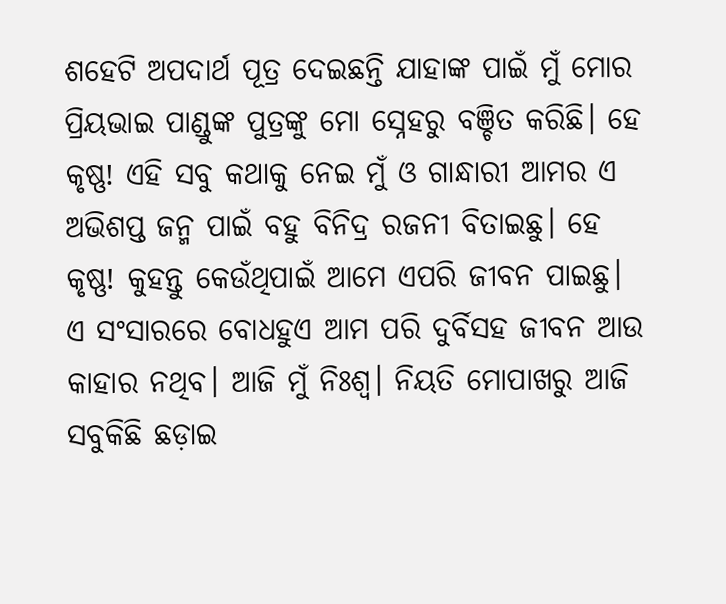ଶହେଟି ଅପଦାର୍ଥ ପୂତ୍ର ଦେଇଛନ୍ତି ଯାହାଙ୍କ ପାଇଁ ମୁଁ ମୋର ପ୍ରିୟଭାଇ ପାଣ୍ଡୁଙ୍କ ପୁତ୍ରଙ୍କୁ ମୋ ସ୍ନେହରୁ ବଞ୍ଚିତ କରିଛି। ହେ କୃଷ୍ଣ! ଏହି ସବୁ କଥାକୁ ନେଇ ମୁଁ ଓ ଗାନ୍ଧାରୀ ଆମର ଏ ଅଭିଶପ୍ତ ଜନ୍ମ ପାଇଁ ବହୁ ବିନିଦ୍ର ରଜନୀ ବିତାଇଛୁ। ହେ କୃଷ୍ଣ! କୁହନ୍ତୁ କେଉଁଥିପାଇଁ ଆମେ ଏପରି ଜୀବନ ପାଇଛୁ। ଏ ସଂସାରରେ ବୋଧହୁଏ ଆମ ପରି ଦୁର୍ବିସହ ଜୀବନ ଆଉ କାହାର ନଥିବ। ଆଜି ମୁଁ ନିଃଶ୍ୱ। ନିୟତି ମୋପାଖରୁ ଆଜି ସବୁକିଛି ଛଡ଼ାଇ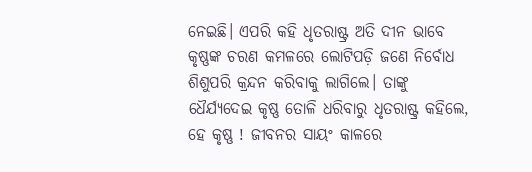ନେଇଛି। ଏପରି କହି ଧୃତରାଷ୍ଟ୍ର ଅତି ଦୀନ ଭାବେ କୃଷ୍ଣଙ୍କ ଚରଣ କମଳରେ ଲୋଟିପଡ଼ି ଜଣେ ନିର୍ବୋଧ ଶିଶୁପରି କ୍ରନ୍ଦନ କରିବାକୁ ଲାଗିଲେ। ତାଙ୍କୁ ଧୈର୍ଯ୍ୟଦେଇ କୃଷ୍ଣ ତୋଳି ଧରିବାରୁ ଧୃତରାଷ୍ଟ୍ର କହିଲେ, ହେ କୃଷ୍ଣ ! ଜୀବନର ସାୟଂ କାଳରେ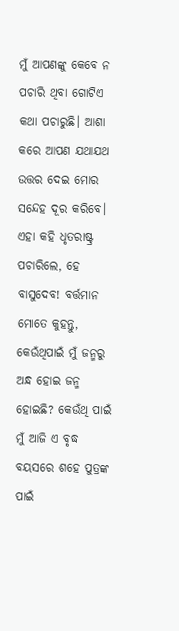ମୁଁ ଆପଣଙ୍କୁ କେବେ ନ ପଚାରି ଥିବା ଗୋଟିଏ କଥା ପଚାରୁଛି। ଆଶା କରେ ଆପଣ ଯଥାଯଥ ଉତ୍ତର ଦେଇ ମୋର ସନ୍ଦେହ ଦୂର କରିବେ। ଏହା କହି ଧୃତରାଷ୍ଟ୍ର ପଚାରିଲେ, ହେ ବାସୁଦେବ! ବର୍ତ୍ତମାନ ମୋତେ କୁହନ୍ତୁ, କେଉଁଥିପାଇଁ ମୁଁ ଜନ୍ମରୁ ଅନ୍ଧ ହୋଇ ଜନ୍ମ ହୋଇଛି? କେଉଁଥି ପାଇଁ ମୁଁ ଆଜି ଏ ବୃଦ୍ଧ ବୟସରେ ଶହେ ପୁତ୍ରଙ୍କ ପାଇଁ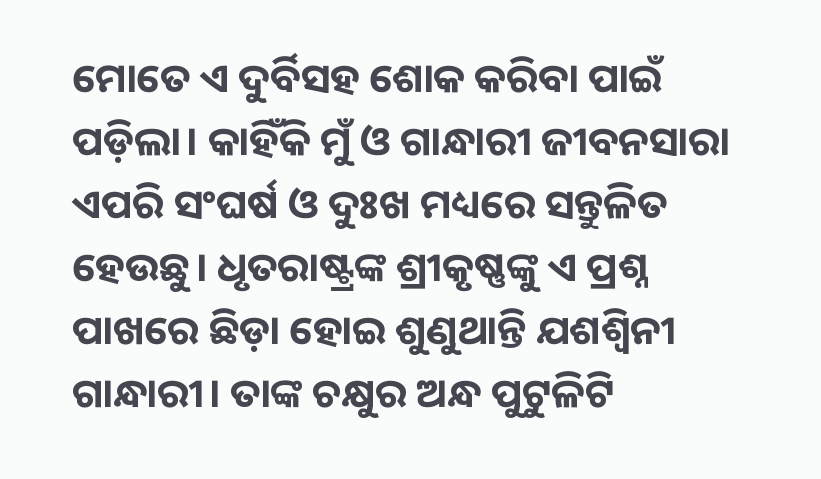ମୋତେ ଏ ଦୁର୍ବିସହ ଶୋକ କରିବା ପାଇଁ ପଡ଼ିଲା। କାହିଁକି ମୁଁ ଓ ଗାନ୍ଧାରୀ ଜୀବନସାରା ଏପରି ସଂଘର୍ଷ ଓ ଦୁଃଖ ମଧ୍ୟରେ ସନ୍ତୁଳିତ ହେଉଛୁ। ଧୃତରାଷ୍ଟ୍ରଙ୍କ ଶ୍ରୀକୃଷ୍ଣଙ୍କୁ ଏ ପ୍ରଶ୍ନ ପାଖରେ ଛିଡ଼ା ହୋଇ ଶୁଣୁଥାନ୍ତି ଯଶଶ୍ଵିନୀ ଗାନ୍ଧାରୀ। ତାଙ୍କ ଚକ୍ଷୁର ଅନ୍ଧ ପୁଟୁଳିଟି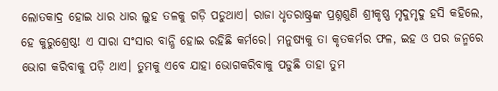ଲୋତକାଦ୍ର ହୋଇ ଧାର ଧାର ଲୁହ ତଳକୁ ଗଡ଼ି ପଡୁଥାଏ। ରାଜା ଧୃତରାଷ୍ଟ୍ରଙ୍କ ପ୍ରଶ୍ନଶୁଣି ଶ୍ରୀକୃଷ୍ଣ ମୃଦୁମୃଦୁ ହସି କହିଲେ, ହେ କୁରୁଶ୍ରେଷ୍ଠ! ଏ ସାରା ସଂସାର ବାନ୍ଧି ହୋଇ ରହିଛି କର୍ମରେ। ମନୁଷ୍ୟକୁ ତା କୃତକର୍ମର ଫଳ, ଇହ ଓ ପର ଜନ୍ମରେ ଭୋଗ କରିବାକୁ ପଡ଼ି ଥାଏ। ତୁମକୁ ଏବେ ଯାହା ଭୋଗକରିବାକୁ ପଡୁଛି ତାହା ତୁମ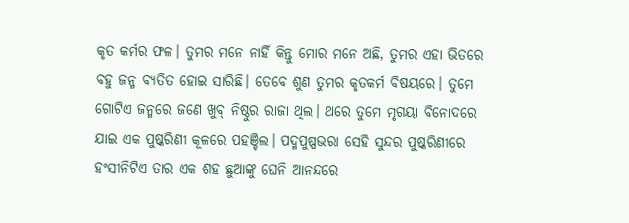କୃତ କର୍ମର ଫଳ। ତୁମର ମନେ ନାହିଁ କିନ୍ତୁ ମୋର ମନେ ଅଛି, ତୁମର ଏହା ଭିତରେ ବହୁ ଜନ୍ମ ବ୍ୟତିତ ହୋଇ ସାରିଛି। ତେବେ ଶୁଣ ତୁମର କୃତକର୍ମ ବିଷୟରେ। ତୁମେ ଗୋଟିଏ ଜନ୍ମରେ ଜଣେ ଖୁବ୍ ନିଷ୍ଠୁର ରାଜା ଥିଲ। ଥରେ ତୁମେ ମୃଗୟା ବିନୋଦରେ ଯାଇ ଏକ ପୁଷ୍କରିଣୀ କୂଳରେ ପହଞ୍ଚିଲ। ପଦ୍ମପୁଷ୍ପଭରା ସେହି ସୁନ୍ଦର ପୁଷ୍କରିଣୀରେ ହଂସୀନିଟିଏ ତାର ଏକ ଶହ ଛୁଆଙ୍କୁ ଘେନି ଆନନ୍ଦରେ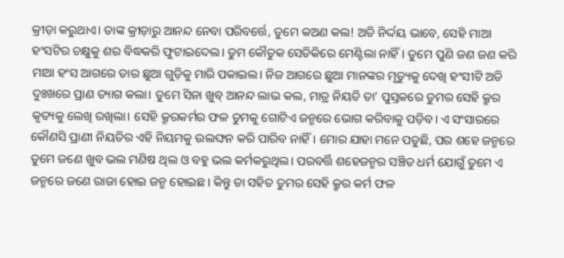କ୍ରୀଡ଼ା କରୁଥାଏ। ତାଙ୍କ କ୍ରୀଡ଼ାରୁ ଆନନ୍ଦ ନେବା ପରିବର୍ତ୍ତେ, ତୁମେ କଅଣ କଲ! ଅତି ନିର୍ଦ୍ଦୟ ଭାବେ, ସେହି ମାଆ ହଂସଟିର ଚକ୍ଷୁକୁ ଶର ବିଦ୍ଧକରି ଫୁଟାଇଦେଲ। ତୁମ କୌତୁକ ସେତିକିରେ ମେଣ୍ଟିଲା ନାହିଁ। ତୁମେ ପୁଣି ଜଣ ଜଣ କରି ମାଆ ହଂସ ଆଗରେ ତାର ଛୁଆ ଗୁଡ଼ିକୁ ମାରି ପକାଇଲ। ନିଜ ଆଗରେ ଛୁଆ ମାନଙ୍କର ମୃତ୍ୟୁକୁ ଦେଖି ହଂସୀଟି ଅତି ଦୁଃଖରେ ପ୍ରାଣ ତ୍ୟାଗ କଲା। ତୁମେ ସିନା ଖୁବ୍ ଆନନ୍ଦ ଲାଭ କଲ, ମାତ୍ର ନିୟତି ତା’ ପୁସ୍ତକରେ ତୁମର ସେହି କ୍ରୁର କୃତ୍ୟକୁ ଲେଖି ରଖିଲା। ସେହି କ୍ରୂରକର୍ମର ଫଳ ତୁମକୁ ଗୋଟିଏ ଜନ୍ମରେ ଭୋଗ କରିବାକୁ ପଡ଼ିବ। ଏ ସଂସାରରେ କୌଣସି ପ୍ରାଣୀ ନିୟତିର ଏହି ନିୟମକୁ ଉଲଙ୍ଘନ କରି ପାରିବ ନାହିଁ। ମୋର ଯାହା ମନେ ପଡୁଛି, ପର ଶହେ ଜନ୍ମରେ ତୁମେ ଜଣେ ଖୁବ ଭଲ ମଣିଷ ଥିଲ ଓ ବହୁ ଭଲ କର୍ମକରୁଥିଲ। ପରବର୍ତ୍ତି ଶହେଜନ୍ମର ସଞ୍ଚିତ ଧର୍ମ ଯୋଗୁଁ ତୁମେ ଏ ଜନ୍ମରେ ଜଣେ ରାଜା ହୋଇ ଜନ୍ମ ହୋଇଛ। କିନ୍ତୁ ତା ସହିତ ତୁମର ସେହି କ୍ରୁର କର୍ମ ଫଳ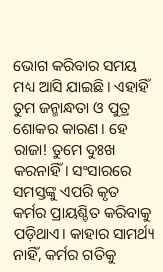ଭୋଗ କରିବାର ସମୟ ମଧ୍ୟ ଆସି ଯାଇଛି। ଏହାହିଁ ତୁମ ଜନ୍ମାନ୍ଧତା ଓ ପୁତ୍ର ଶୋକର କାରଣ। ହେ ରାଜା! ତୁମେ ଦୁଃଖ କରନାହିଁ। ସଂସାରରେ ସମସ୍ତଙ୍କୁ ଏପରି କୃତ କର୍ମର ପ୍ରାୟଶ୍ଚିତ କରିବାକୁ ପଡ଼ିଥାଏ। କାହାର ସାମର୍ଥ୍ୟ ନାହିଁ, କର୍ମର ଗତିକୁ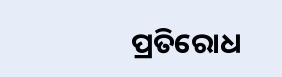ପ୍ରତିରୋଧ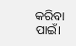କରିବା ପାଇଁ।